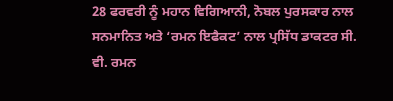28 ਫਰਵਰੀ ਨੂੰ ਮਹਾਨ ਵਿਗਿਆਨੀ, ਨੋਬਲ ਪੁਰਸਕਾਰ ਨਾਲ ਸਨਮਾਨਿਤ ਅਤੇ ‘ਰਮਨ ਇਫੈਕਟ’ ਨਾਲ ਪ੍ਰਸਿੱਧ ਡਾਕਟਰ ਸੀ. ਵੀ. ਰਮਨ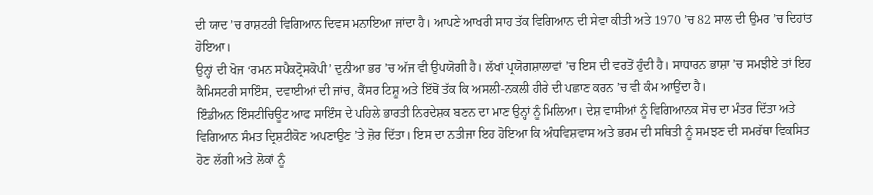ਦੀ ਯਾਦ ’ਚ ਰਾਸ਼ਟਰੀ ਵਿਗਿਆਨ ਦਿਵਸ ਮਨਾਇਆ ਜਾਂਦਾ ਹੈ। ਆਪਣੇ ਆਖਰੀ ਸਾਹ ਤੱਕ ਵਿਗਿਆਨ ਦੀ ਸੇਵਾ ਕੀਤੀ ਅਤੇ 1970 ’ਚ 82 ਸਾਲ ਦੀ ਉਮਰ ’ਚ ਦਿਹਾਂਤ ਹੋਇਆ।
ਉਨ੍ਹਾਂ ਦੀ ਖੋਜ ‘ਰਮਨ ਸਪੈਕਟ੍ਰੋਸਕੋਪੀ’ ਦੁਨੀਆ ਭਰ ’ਚ ਅੱਜ ਵੀ ਉਪਯੋਗੀ ਹੈ। ਲੱਖਾਂ ਪ੍ਰਯੋਗਸ਼ਾਲਾਵਾਂ ’ਚ ਇਸ ਦੀ ਵਰਤੋਂ ਹੁੰਦੀ ਹੈ। ਸਾਧਾਰਨ ਭਾਸ਼ਾ ’ਚ ਸਮਝੀਏ ਤਾਂ ਇਹ ਕੈਮਿਸਟਰੀ ਸਾਇੰਸ, ਦਵਾਈਆਂ ਦੀ ਜਾਂਚ, ਕੈਂਸਰ ਟਿਸ਼ੂ ਅਤੇ ਇੱਥੋਂ ਤੱਕ ਕਿ ਅਸਲੀ-ਨਕਲੀ ਹੀਰੇ ਦੀ ਪਛਾਣ ਕਰਨ ’ਚ ਵੀ ਕੰਮ ਆਉਂਦਾ ਹੈ।
ਇੰਡੀਅਨ ਇੰਸਟੀਚਿਊਟ ਆਫ ਸਾਇੰਸ ਦੇ ਪਹਿਲੇ ਭਾਰਤੀ ਨਿਰਦੇਸ਼ਕ ਬਣਨ ਦਾ ਮਾਣ ਉਨ੍ਹਾਂ ਨੂੰ ਮਿਲਿਆ। ਦੇਸ਼ ਵਾਸੀਆਂ ਨੂੰ ਵਿਗਿਆਨਕ ਸੋਚ ਦਾ ਮੰਤਰ ਦਿੱਤਾ ਅਤੇ ਵਿਗਿਆਨ ਸੰਮਤ ਦ੍ਰਿਸ਼ਟੀਕੋਣ ਅਪਣਾਉਣ ’ਤੇ ਜ਼ੋਰ ਦਿੱਤਾ। ਇਸ ਦਾ ਨਤੀਜਾ ਇਹ ਹੋਇਆ ਕਿ ਅੰਧਵਿਸ਼ਵਾਸ ਅਤੇ ਭਰਮ ਦੀ ਸਥਿਤੀ ਨੂੰ ਸਮਝਣ ਦੀ ਸਮਰੱਥਾ ਵਿਕਸਿਤ ਹੋਣ ਲੱਗੀ ਅਤੇ ਲੋਕਾਂ ਨੂੰ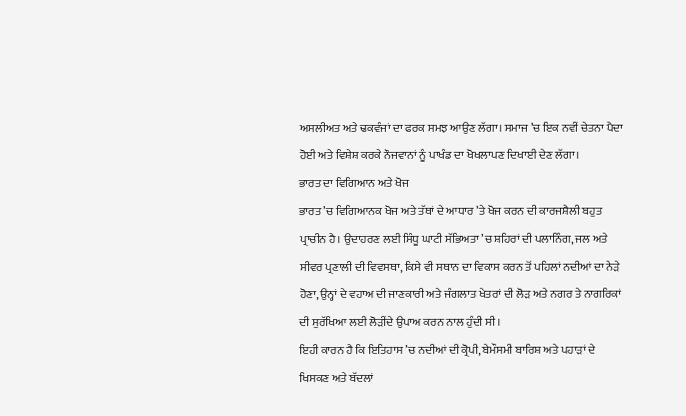ਅਸਲੀਅਤ ਅਤੇ ਢਕਵੰਜਾਂ ਦਾ ਫਰਕ ਸਮਝ ਆਉਣ ਲੱਗਾ। ਸਮਾਜ ’ਚ ਇਕ ਨਵੀਂ ਚੇਤਨਾ ਪੈਦਾ ਹੋਈ ਅਤੇ ਵਿਸ਼ੇਸ਼ ਕਰਕੇ ਨੌਜਵਾਨਾਂ ਨੂੰ ਪਾਖੰਡ ਦਾ ਖੋਖਲਾਪਣ ਦਿਖਾਈ ਦੇਣ ਲੱਗਾ।
ਭਾਰਤ ਦਾ ਵਿਗਿਆਨ ਅਤੇ ਖੋਜ
ਭਾਰਤ ’ਚ ਵਿਗਿਆਨਕ ਖੋਜ ਅਤੇ ਤੱਥਾਂ ਦੇ ਆਧਾਰ ’ਤੇ ਖੋਜ ਕਰਨ ਦੀ ਕਾਰਜਸ਼ੈਲੀ ਬਹੁਤ ਪ੍ਰਾਚੀਨ ਹੈ। ਉਦਾਹਰਣ ਲਈ ਸਿੰਧੂ ਘਾਟੀ ਸੱਭਿਅਤਾ ’ਚ ਸ਼ਹਿਰਾਂ ਦੀ ਪਲਾਨਿੰਗ, ਜਲ ਅਤੇ ਸੀਵਰ ਪ੍ਰਣਾਲੀ ਦੀ ਵਿਵਸਥਾ, ਕਿਸੇ ਵੀ ਸਥਾਨ ਦਾ ਵਿਕਾਸ ਕਰਨ ਤੋਂ ਪਹਿਲਾਂ ਨਦੀਆਂ ਦਾ ਨੇੜੇ ਹੋਣਾ, ਉਨ੍ਹਾਂ ਦੇ ਵਹਾਅ ਦੀ ਜਾਣਕਾਰੀ ਅਤੇ ਜੰਗਲਾਤ ਖੇਤਰਾਂ ਦੀ ਲੋੜ ਅਤੇ ਨਗਰ ਤੇ ਨਾਗਰਿਕਾਂ ਦੀ ਸੁਰੱਖਿਆ ਲਈ ਲੋੜੀਂਦੇ ਉਪਾਅ ਕਰਨ ਨਾਲ ਹੁੰਦੀ ਸੀ।
ਇਹੀ ਕਾਰਨ ਹੈ ਕਿ ਇਤਿਹਾਸ ’ਚ ਨਦੀਆਂ ਦੀ ਕ੍ਰੋਪੀ, ਬੇਮੌਸਮੀ ਬਾਰਿਸ਼ ਅਤੇ ਪਹਾੜਾਂ ਦੇ ਖਿਸਕਣ ਅਤੇ ਬੱਦਲਾਂ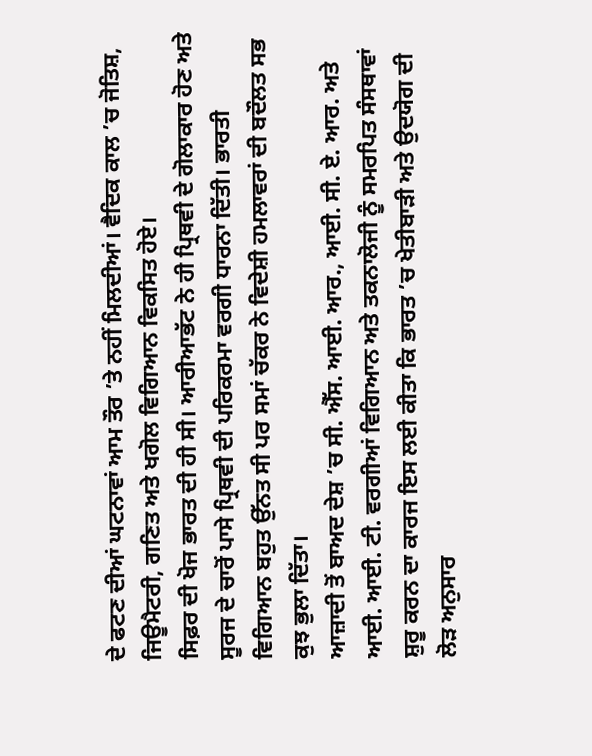ਦੇ ਫਟਣ ਦੀਆਂ ਘਟਨਾਵਾਂ ਆਮ ਤੌਰ ’ਤੇ ਨਹੀਂ ਮਿਲਦੀਆਂ। ਵੈਦਿਕ ਕਾਲ ’ਚ ਜੋਤਿਸ਼, ਜਿਊਮੈਟਰੀ, ਗਣਿਤ ਅਤੇ ਖਗੋਲ ਵਿਗਿਆਨ ਵਿਕਸਿਤ ਹੋਏ।
ਸਿਫ਼ਰ ਦੀ ਖੋਜ ਭਾਰਤ ਦੀ ਹੀ ਸੀ। ਆਰੀਆਭੱਟ ਨੇ ਹੀ ਪ੍ਰਿਥਵੀ ਦੇ ਗੋਲਾਕਾਰ ਹੋਣ ਅਤੇ ਸੂਰਜ ਦੇ ਚਾਰੋਂ ਪਾਸੇ ਪ੍ਰਿਥਵੀ ਦੀ ਪਰਿਕਰਮਾ ਵਰਗੀ ਧਾਰਨਾ ਦਿੱਤੀ। ਭਾਰਤੀ ਵਿਗਿਆਨ ਬਹੁਤ ਉੱਨਤ ਸੀ ਪਰ ਸਮਾਂ ਚੱਕਰ ਨੇ ਵਿਦੇਸ਼ੀ ਹਮਲਾਵਰਾਂ ਦੀ ਬਦੌਲਤ ਸਭ ਕੁਝ ਭੁਲਾ ਦਿੱਤਾ।
ਆਜ਼ਾਦੀ ਤੋਂ ਬਾਅਦ ਦੇਸ਼ ’ਚ ਸੀ. ਐੱਸ. ਆਈ. ਆਰ., ਆਈ. ਸੀ. ਏ. ਆਰ. ਅਤੇ ਆਈ. ਆਈ. ਟੀ. ਵਰਗੀਆਂ ਵਿਗਿਆਨ ਅਤੇ ਤਕਨਾਲੋਜੀ ਨੂੰ ਸਮਰਪਿਤ ਸੰਸਥਾਵਾਂ ਸ਼ੁਰੂ ਕਰਨ ਦਾ ਕਾਰਜ ਇਸ ਲਈ ਕੀਤਾ ਕਿ ਭਾਰਤ ’ਚ ਖੇਤੀਬਾੜੀ ਅਤੇ ਉਦਯੋਗ ਦੀ ਲੋੜ ਅਨੁਸਾਰ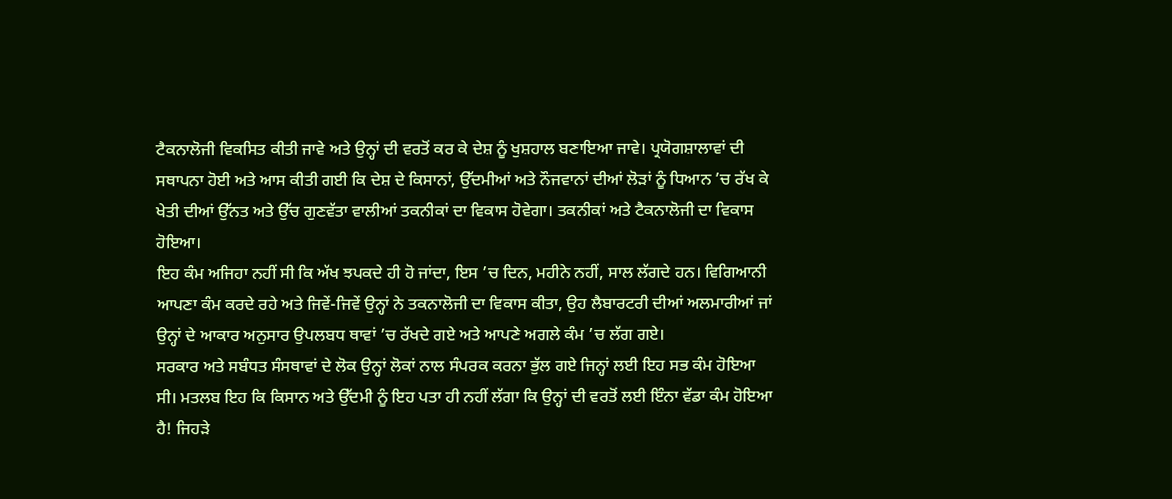ਟੈਕਨਾਲੋਜੀ ਵਿਕਸਿਤ ਕੀਤੀ ਜਾਵੇ ਅਤੇ ਉਨ੍ਹਾਂ ਦੀ ਵਰਤੋਂ ਕਰ ਕੇ ਦੇਸ਼ ਨੂੰ ਖੁਸ਼ਹਾਲ ਬਣਾਇਆ ਜਾਵੇ। ਪ੍ਰਯੋਗਸ਼ਾਲਾਵਾਂ ਦੀ ਸਥਾਪਨਾ ਹੋਈ ਅਤੇ ਆਸ ਕੀਤੀ ਗਈ ਕਿ ਦੇਸ਼ ਦੇ ਕਿਸਾਨਾਂ, ਉੱਦਮੀਆਂ ਅਤੇ ਨੌਜਵਾਨਾਂ ਦੀਆਂ ਲੋੜਾਂ ਨੂੰ ਧਿਆਨ ’ਚ ਰੱਖ ਕੇ ਖੇਤੀ ਦੀਆਂ ਉੱਨਤ ਅਤੇ ਉੱਚ ਗੁਣਵੱਤਾ ਵਾਲੀਆਂ ਤਕਨੀਕਾਂ ਦਾ ਵਿਕਾਸ ਹੋਵੇਗਾ। ਤਕਨੀਕਾਂ ਅਤੇ ਟੈਕਨਾਲੋਜੀ ਦਾ ਵਿਕਾਸ ਹੋਇਆ।
ਇਹ ਕੰਮ ਅਜਿਹਾ ਨਹੀਂ ਸੀ ਕਿ ਅੱਖ ਝਪਕਦੇ ਹੀ ਹੋ ਜਾਂਦਾ, ਇਸ ’ਚ ਦਿਨ, ਮਹੀਨੇ ਨਹੀਂ, ਸਾਲ ਲੱਗਦੇ ਹਨ। ਵਿਗਿਆਨੀ ਆਪਣਾ ਕੰਮ ਕਰਦੇ ਰਹੇ ਅਤੇ ਜਿਵੇਂ-ਜਿਵੇਂ ਉਨ੍ਹਾਂ ਨੇ ਤਕਨਾਲੋਜੀ ਦਾ ਵਿਕਾਸ ਕੀਤਾ, ਉਹ ਲੈਬਾਰਟਰੀ ਦੀਆਂ ਅਲਮਾਰੀਆਂ ਜਾਂ ਉਨ੍ਹਾਂ ਦੇ ਆਕਾਰ ਅਨੁਸਾਰ ਉਪਲਬਧ ਥਾਵਾਂ ’ਚ ਰੱਖਦੇ ਗਏ ਅਤੇ ਆਪਣੇ ਅਗਲੇ ਕੰਮ ’ਚ ਲੱਗ ਗਏ।
ਸਰਕਾਰ ਅਤੇ ਸਬੰਧਤ ਸੰਸਥਾਵਾਂ ਦੇ ਲੋਕ ਉਨ੍ਹਾਂ ਲੋਕਾਂ ਨਾਲ ਸੰਪਰਕ ਕਰਨਾ ਭੁੱਲ ਗਏ ਜਿਨ੍ਹਾਂ ਲਈ ਇਹ ਸਭ ਕੰਮ ਹੋਇਆ ਸੀ। ਮਤਲਬ ਇਹ ਕਿ ਕਿਸਾਨ ਅਤੇ ਉੱਦਮੀ ਨੂੰ ਇਹ ਪਤਾ ਹੀ ਨਹੀਂ ਲੱਗਾ ਕਿ ਉਨ੍ਹਾਂ ਦੀ ਵਰਤੋਂ ਲਈ ਇੰਨਾ ਵੱਡਾ ਕੰਮ ਹੋਇਆ ਹੈ! ਜਿਹੜੇ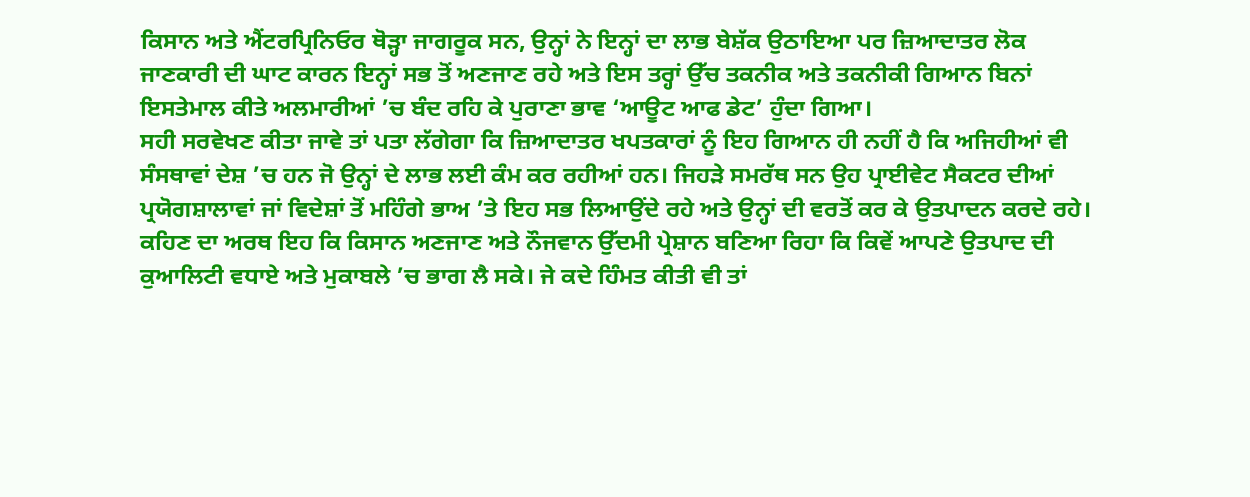ਕਿਸਾਨ ਅਤੇ ਐਂਟਰਪ੍ਰਿਨਿਓਰ ਥੋੜ੍ਹਾ ਜਾਗਰੂਕ ਸਨ, ਉਨ੍ਹਾਂ ਨੇ ਇਨ੍ਹਾਂ ਦਾ ਲਾਭ ਬੇਸ਼ੱਕ ਉਠਾਇਆ ਪਰ ਜ਼ਿਆਦਾਤਰ ਲੋਕ ਜਾਣਕਾਰੀ ਦੀ ਘਾਟ ਕਾਰਨ ਇਨ੍ਹਾਂ ਸਭ ਤੋਂ ਅਣਜਾਣ ਰਹੇ ਅਤੇ ਇਸ ਤਰ੍ਹਾਂ ਉੱਚ ਤਕਨੀਕ ਅਤੇ ਤਕਨੀਕੀ ਗਿਆਨ ਬਿਨਾਂ ਇਸਤੇਮਾਲ ਕੀਤੇ ਅਲਮਾਰੀਆਂ ’ਚ ਬੰਦ ਰਹਿ ਕੇ ਪੁਰਾਣਾ ਭਾਵ ‘ਆਊਟ ਆਫ ਡੇਟ’ ਹੁੰਦਾ ਗਿਆ।
ਸਹੀ ਸਰਵੇਖਣ ਕੀਤਾ ਜਾਵੇ ਤਾਂ ਪਤਾ ਲੱਗੇਗਾ ਕਿ ਜ਼ਿਆਦਾਤਰ ਖਪਤਕਾਰਾਂ ਨੂੰ ਇਹ ਗਿਆਨ ਹੀ ਨਹੀਂ ਹੈ ਕਿ ਅਜਿਹੀਆਂ ਵੀ ਸੰਸਥਾਵਾਂ ਦੇਸ਼ ’ਚ ਹਨ ਜੋ ਉਨ੍ਹਾਂ ਦੇ ਲਾਭ ਲਈ ਕੰਮ ਕਰ ਰਹੀਆਂ ਹਨ। ਜਿਹੜੇ ਸਮਰੱਥ ਸਨ ਉਹ ਪ੍ਰਾਈਵੇਟ ਸੈਕਟਰ ਦੀਆਂ ਪ੍ਰਯੋਗਸ਼ਾਲਾਵਾਂ ਜਾਂ ਵਿਦੇਸ਼ਾਂ ਤੋਂ ਮਹਿੰਗੇ ਭਾਅ ’ਤੇ ਇਹ ਸਭ ਲਿਆਉਂਦੇ ਰਹੇ ਅਤੇ ਉਨ੍ਹਾਂ ਦੀ ਵਰਤੋਂ ਕਰ ਕੇ ਉਤਪਾਦਨ ਕਰਦੇ ਰਹੇ। ਕਹਿਣ ਦਾ ਅਰਥ ਇਹ ਕਿ ਕਿਸਾਨ ਅਣਜਾਣ ਅਤੇ ਨੌਜਵਾਨ ਉੱਦਮੀ ਪ੍ਰੇਸ਼ਾਨ ਬਣਿਆ ਰਿਹਾ ਕਿ ਕਿਵੇਂ ਆਪਣੇ ਉਤਪਾਦ ਦੀ ਕੁਆਲਿਟੀ ਵਧਾਏ ਅਤੇ ਮੁਕਾਬਲੇ ’ਚ ਭਾਗ ਲੈ ਸਕੇ। ਜੇ ਕਦੇ ਹਿੰਮਤ ਕੀਤੀ ਵੀ ਤਾਂ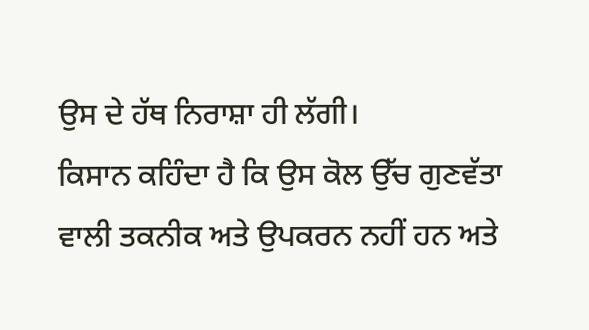ਉਸ ਦੇ ਹੱਥ ਨਿਰਾਸ਼ਾ ਹੀ ਲੱਗੀ।
ਕਿਸਾਨ ਕਹਿੰਦਾ ਹੈ ਕਿ ਉਸ ਕੋਲ ਉੱਚ ਗੁਣਵੱਤਾ ਵਾਲੀ ਤਕਨੀਕ ਅਤੇ ਉਪਕਰਨ ਨਹੀਂ ਹਨ ਅਤੇ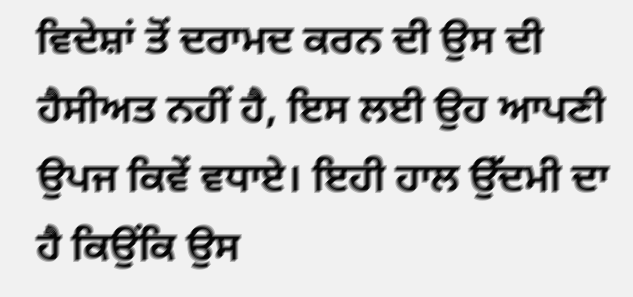ਵਿਦੇਸ਼ਾਂ ਤੋਂ ਦਰਾਮਦ ਕਰਨ ਦੀ ਉਸ ਦੀ ਹੈਸੀਅਤ ਨਹੀਂ ਹੈ, ਇਸ ਲਈ ਉਹ ਆਪਣੀ ਉਪਜ ਕਿਵੇਂ ਵਧਾਏ। ਇਹੀ ਹਾਲ ਉੱਦਮੀ ਦਾ ਹੈ ਕਿਉਂਕਿ ਉਸ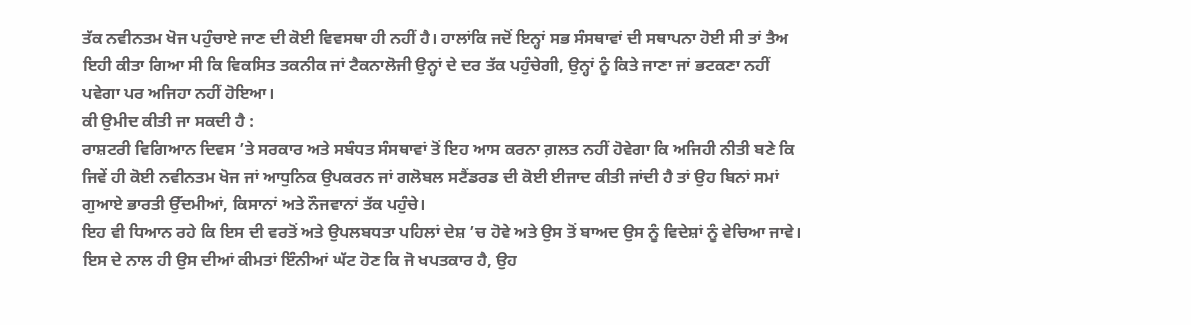ਤੱਕ ਨਵੀਨਤਮ ਖੋਜ ਪਹੁੰਚਾਏ ਜਾਣ ਦੀ ਕੋਈ ਵਿਵਸਥਾ ਹੀ ਨਹੀਂ ਹੈ। ਹਾਲਾਂਕਿ ਜਦੋਂ ਇਨ੍ਹਾਂ ਸਭ ਸੰਸਥਾਵਾਂ ਦੀ ਸਥਾਪਨਾ ਹੋਈ ਸੀ ਤਾਂ ਤੈਅ ਇਹੀ ਕੀਤਾ ਗਿਆ ਸੀ ਕਿ ਵਿਕਸਿਤ ਤਕਨੀਕ ਜਾਂ ਟੈਕਨਾਲੋਜੀ ਉਨ੍ਹਾਂ ਦੇ ਦਰ ਤੱਕ ਪਹੁੰਚੇਗੀ, ਉਨ੍ਹਾਂ ਨੂੰ ਕਿਤੇ ਜਾਣਾ ਜਾਂ ਭਟਕਣਾ ਨਹੀਂ ਪਵੇਗਾ ਪਰ ਅਜਿਹਾ ਨਹੀਂ ਹੋਇਆ।
ਕੀ ਉਮੀਦ ਕੀਤੀ ਜਾ ਸਕਦੀ ਹੈ :
ਰਾਸ਼ਟਰੀ ਵਿਗਿਆਨ ਦਿਵਸ ’ਤੇ ਸਰਕਾਰ ਅਤੇ ਸਬੰਧਤ ਸੰਸਥਾਵਾਂ ਤੋਂ ਇਹ ਆਸ ਕਰਨਾ ਗ਼ਲਤ ਨਹੀਂ ਹੋਵੇਗਾ ਕਿ ਅਜਿਹੀ ਨੀਤੀ ਬਣੇ ਕਿ ਜਿਵੇਂ ਹੀ ਕੋਈ ਨਵੀਨਤਮ ਖੋਜ ਜਾਂ ਆਧੁਨਿਕ ਉਪਕਰਨ ਜਾਂ ਗਲੋਬਲ ਸਟੈਂਡਰਡ ਦੀ ਕੋਈ ਈਜਾਦ ਕੀਤੀ ਜਾਂਦੀ ਹੈ ਤਾਂ ਉਹ ਬਿਨਾਂ ਸਮਾਂ ਗੁਆਏ ਭਾਰਤੀ ਉੱਦਮੀਆਂ, ਕਿਸਾਨਾਂ ਅਤੇ ਨੌਜਵਾਨਾਂ ਤੱਕ ਪਹੁੰਚੇ।
ਇਹ ਵੀ ਧਿਆਨ ਰਹੇ ਕਿ ਇਸ ਦੀ ਵਰਤੋਂ ਅਤੇ ਉਪਲਬਧਤਾ ਪਹਿਲਾਂ ਦੇਸ਼ ’ਚ ਹੋਵੇ ਅਤੇ ਉਸ ਤੋਂ ਬਾਅਦ ਉਸ ਨੂੰ ਵਿਦੇਸ਼ਾਂ ਨੂੰ ਵੇਚਿਆ ਜਾਵੇ। ਇਸ ਦੇ ਨਾਲ ਹੀ ਉਸ ਦੀਆਂ ਕੀਮਤਾਂ ਇੰਨੀਆਂ ਘੱਟ ਹੋਣ ਕਿ ਜੋ ਖਪਤਕਾਰ ਹੈ, ਉਹ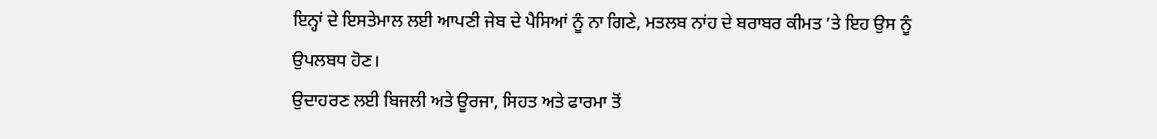ਇਨ੍ਹਾਂ ਦੇ ਇਸਤੇਮਾਲ ਲਈ ਆਪਣੀ ਜੇਬ ਦੇ ਪੈਸਿਆਂ ਨੂੰ ਨਾ ਗਿਣੇ, ਮਤਲਬ ਨਾਂਹ ਦੇ ਬਰਾਬਰ ਕੀਮਤ ’ਤੇ ਇਹ ਉਸ ਨੂੰ ਉਪਲਬਧ ਹੋਣ।
ਉਦਾਹਰਣ ਲਈ ਬਿਜਲੀ ਅਤੇ ਊਰਜਾ, ਸਿਹਤ ਅਤੇ ਫਾਰਮਾ ਤੋਂ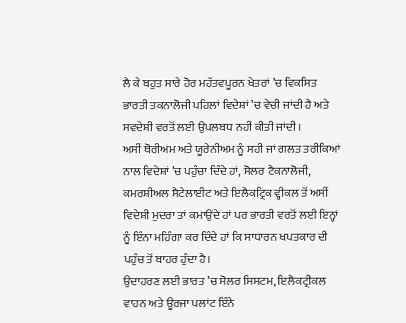ਲੈ ਕੇ ਬਹੁਤ ਸਾਰੇ ਹੋਰ ਮਹੱਤਵਪੂਰਨ ਖੇਤਰਾਂ ’ਚ ਵਿਕਸਿਤ ਭਾਰਤੀ ਤਕਨਾਲੋਜੀ ਪਹਿਲਾਂ ਵਿਦੇਸ਼ਾਂ ’ਚ ਵੇਚੀ ਜਾਂਦੀ ਹੈ ਅਤੇ ਸਵਦੇਸ਼ੀ ਵਰਤੋਂ ਲਈ ਉਪਲਬਧ ਨਹੀਂ ਕੀਤੀ ਜਾਂਦੀ।
ਅਸੀਂ ਥੋਰੀਅਮ ਅਤੇ ਯੂਰੇਨੀਅਮ ਨੂੰ ਸਹੀ ਜਾਂ ਗਲਤ ਤਰੀਕਿਆਂ ਨਾਲ ਵਿਦੇਸ਼ਾਂ ’ਚ ਪਹੁੰਚਾ ਦਿੰਦੇ ਹਾਂ, ਸੋਲਰ ਟੈਕਨਾਲੋਜੀ, ਕਮਰਸ਼ੀਅਲ ਸੈਟੇਲਾਈਟ ਅਤੇ ਇਲੈਕਟ੍ਰਿਕ ਵ੍ਹੀਕਲ ਤੋਂ ਅਸੀਂ ਵਿਦੇਸ਼ੀ ਮੁਦਰਾ ਤਾਂ ਕਮਾਉਂਦੇ ਹਾਂ ਪਰ ਭਾਰਤੀ ਵਰਤੋਂ ਲਈ ਇਨ੍ਹਾਂ ਨੂੰ ਇੰਨਾ ਮਹਿੰਗਾ ਕਰ ਦਿੰਦੇ ਹਾਂ ਕਿ ਸਾਧਾਰਨ ਖਪਤਕਾਰ ਦੀ ਪਹੁੰਚ ਤੋਂ ਬਾਹਰ ਹੁੰਦਾ ਹੈ।
ਉਦਾਹਰਣ ਲਈ ਭਾਰਤ ’ਚ ਸੋਲਰ ਸਿਸਟਮ, ਇਲੈਕਟ੍ਰੀਕਲ ਵਾਹਨ ਅਤੇ ਊਰਜਾ ਪਲਾਂਟ ਇੰਨੇ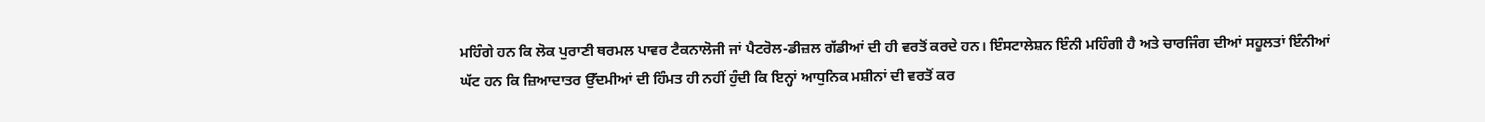ਮਹਿੰਗੇ ਹਨ ਕਿ ਲੋਕ ਪੁਰਾਣੀ ਥਰਮਲ ਪਾਵਰ ਟੈਕਨਾਲੋਜੀ ਜਾਂ ਪੈਟਰੋਲ-ਡੀਜ਼ਲ ਗੱਡੀਆਂ ਦੀ ਹੀ ਵਰਤੋਂ ਕਰਦੇ ਹਨ। ਇੰਸਟਾਲੇਸ਼ਨ ਇੰਨੀ ਮਹਿੰਗੀ ਹੈ ਅਤੇ ਚਾਰਜਿੰਗ ਦੀਆਂ ਸਹੂਲਤਾਂ ਇੰਨੀਆਂ ਘੱਟ ਹਨ ਕਿ ਜ਼ਿਆਦਾਤਰ ਉੱਦਮੀਆਂ ਦੀ ਹਿੰਮਤ ਹੀ ਨਹੀਂ ਹੁੰਦੀ ਕਿ ਇਨ੍ਹਾਂ ਆਧੁਨਿਕ ਮਸ਼ੀਨਾਂ ਦੀ ਵਰਤੋਂ ਕਰ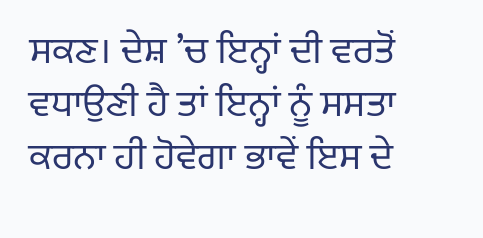ਸਕਣ। ਦੇਸ਼ ’ਚ ਇਨ੍ਹਾਂ ਦੀ ਵਰਤੋਂ ਵਧਾਉਣੀ ਹੈ ਤਾਂ ਇਨ੍ਹਾਂ ਨੂੰ ਸਸਤਾ ਕਰਨਾ ਹੀ ਹੋਵੇਗਾ ਭਾਵੇਂ ਇਸ ਦੇ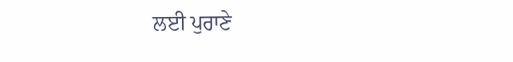ਲਈ ਪੁਰਾਣੇ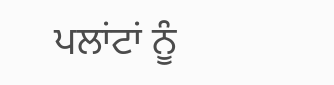ਪਲਾਂਟਾਂ ਨੂੰ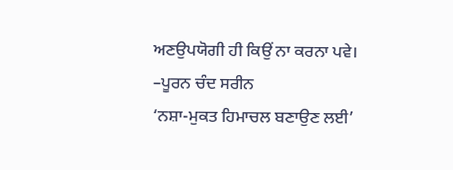ਅਣਉਪਯੋਗੀ ਹੀ ਕਿਉਂ ਨਾ ਕਰਨਾ ਪਵੇ।
–ਪੂਰਨ ਚੰਦ ਸਰੀਨ
‘ਨਸ਼ਾ-ਮੁਕਤ ਹਿਮਾਚਲ ਬਣਾਉਣ ਲਈ’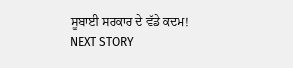ਸੂਬਾਈ ਸਰਕਾਰ ਦੇ ਵੱਡੇ ਕਦਮ!
NEXT STORY